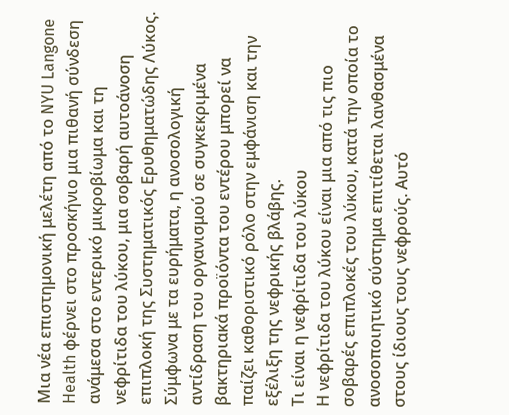Μια νέα επιστημονική μελέτη από το NYU Langone Health φέρνει στο προσκήνιο μια πιθανή σύνδεση ανάμεσα στο εντερικό μικροβίωμα και τη νεφρίτιδα του λύκου, μια σοβαρή αυτοάνοση επιπλοκή της Συστηματικός Ερυθηματώδης Λύκος. Σύμφωνα με τα ευρήματα, η ανοσολογική αντίδραση του οργανισμού σε συγκεκριμένα βακτηριακά προϊόντα του εντέρου μπορεί να παίζει καθοριστικό ρόλο στην εμφάνιση και την εξέλιξη της νεφρικής βλάβης.
Τι είναι η νεφρίτιδα του λύκου
Η νεφρίτιδα του λύκου είναι μια από τις πιο σοβαρές επιπλοκές του λύκου, κατά την οποία το ανοσοποιητικό σύστημα επιτίθεται λανθασμένα στους ίδιους τους νεφρούς. Αυτό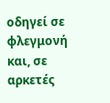οδηγεί σε φλεγμονή και, σε αρκετές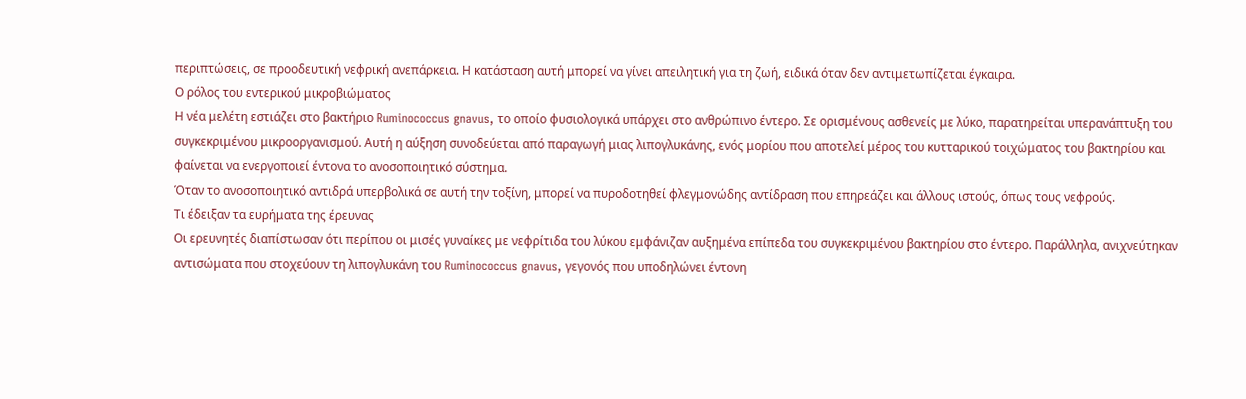περιπτώσεις, σε προοδευτική νεφρική ανεπάρκεια. Η κατάσταση αυτή μπορεί να γίνει απειλητική για τη ζωή, ειδικά όταν δεν αντιμετωπίζεται έγκαιρα.
Ο ρόλος του εντερικού μικροβιώματος
Η νέα μελέτη εστιάζει στο βακτήριο Ruminococcus gnavus, το οποίο φυσιολογικά υπάρχει στο ανθρώπινο έντερο. Σε ορισμένους ασθενείς με λύκο, παρατηρείται υπερανάπτυξη του συγκεκριμένου μικροοργανισμού. Αυτή η αύξηση συνοδεύεται από παραγωγή μιας λιπογλυκάνης, ενός μορίου που αποτελεί μέρος του κυτταρικού τοιχώματος του βακτηρίου και φαίνεται να ενεργοποιεί έντονα το ανοσοποιητικό σύστημα.
Όταν το ανοσοποιητικό αντιδρά υπερβολικά σε αυτή την τοξίνη, μπορεί να πυροδοτηθεί φλεγμονώδης αντίδραση που επηρεάζει και άλλους ιστούς, όπως τους νεφρούς.
Τι έδειξαν τα ευρήματα της έρευνας
Οι ερευνητές διαπίστωσαν ότι περίπου οι μισές γυναίκες με νεφρίτιδα του λύκου εμφάνιζαν αυξημένα επίπεδα του συγκεκριμένου βακτηρίου στο έντερο. Παράλληλα, ανιχνεύτηκαν αντισώματα που στοχεύουν τη λιπογλυκάνη του Ruminococcus gnavus, γεγονός που υποδηλώνει έντονη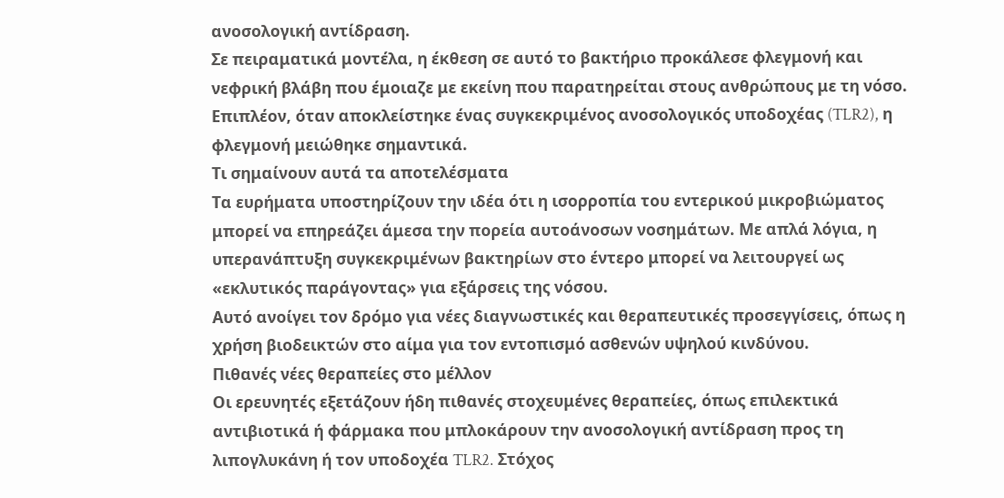ανοσολογική αντίδραση.
Σε πειραματικά μοντέλα, η έκθεση σε αυτό το βακτήριο προκάλεσε φλεγμονή και νεφρική βλάβη που έμοιαζε με εκείνη που παρατηρείται στους ανθρώπους με τη νόσο. Επιπλέον, όταν αποκλείστηκε ένας συγκεκριμένος ανοσολογικός υποδοχέας (TLR2), η φλεγμονή μειώθηκε σημαντικά.
Τι σημαίνουν αυτά τα αποτελέσματα
Τα ευρήματα υποστηρίζουν την ιδέα ότι η ισορροπία του εντερικού μικροβιώματος μπορεί να επηρεάζει άμεσα την πορεία αυτοάνοσων νοσημάτων. Με απλά λόγια, η υπερανάπτυξη συγκεκριμένων βακτηρίων στο έντερο μπορεί να λειτουργεί ως «εκλυτικός παράγοντας» για εξάρσεις της νόσου.
Αυτό ανοίγει τον δρόμο για νέες διαγνωστικές και θεραπευτικές προσεγγίσεις, όπως η χρήση βιοδεικτών στο αίμα για τον εντοπισμό ασθενών υψηλού κινδύνου.
Πιθανές νέες θεραπείες στο μέλλον
Οι ερευνητές εξετάζουν ήδη πιθανές στοχευμένες θεραπείες, όπως επιλεκτικά αντιβιοτικά ή φάρμακα που μπλοκάρουν την ανοσολογική αντίδραση προς τη λιπογλυκάνη ή τον υποδοχέα TLR2. Στόχος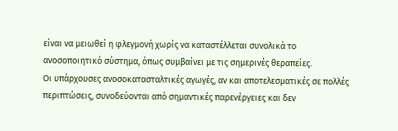είναι να μειωθεί η φλεγμονή χωρίς να καταστέλλεται συνολικά το ανοσοποιητικό σύστημα, όπως συμβαίνει με τις σημερινές θεραπείες.
Οι υπάρχουσες ανοσοκατασταλτικές αγωγές, αν και αποτελεσματικές σε πολλές περιπτώσεις, συνοδεύονται από σημαντικές παρενέργειες και δεν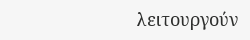λειτουργούν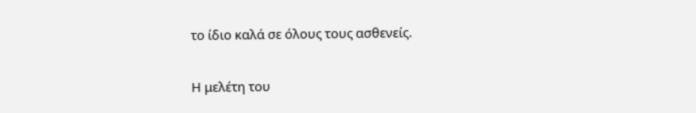το ίδιο καλά σε όλους τους ασθενείς.

Η μελέτη του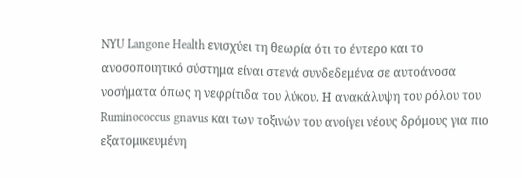NYU Langone Health ενισχύει τη θεωρία ότι το έντερο και το ανοσοποιητικό σύστημα είναι στενά συνδεδεμένα σε αυτοάνοσα νοσήματα όπως η νεφρίτιδα του λύκου. Η ανακάλυψη του ρόλου του Ruminococcus gnavus και των τοξινών του ανοίγει νέους δρόμους για πιο εξατομικευμένη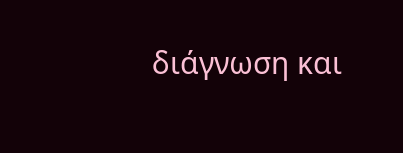διάγνωση και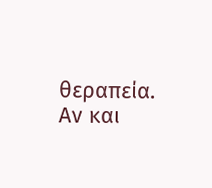θεραπεία.
Αν και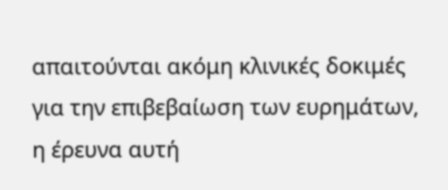απαιτούνται ακόμη κλινικές δοκιμές για την επιβεβαίωση των ευρημάτων, η έρευνα αυτή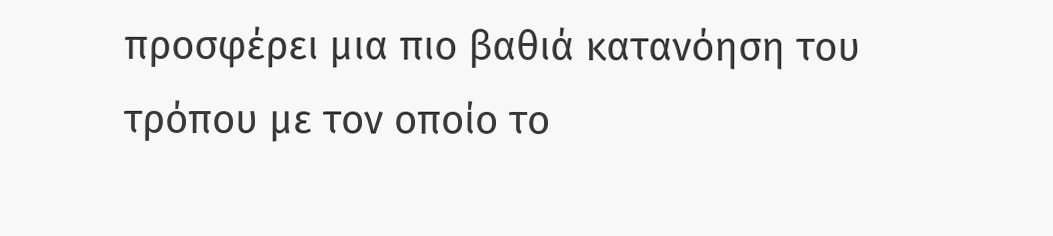προσφέρει μια πιο βαθιά κατανόηση του τρόπου με τον οποίο το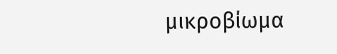μικροβίωμα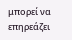μπορεί να επηρεάζει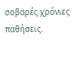σοβαρές χρόνιες παθήσεις.